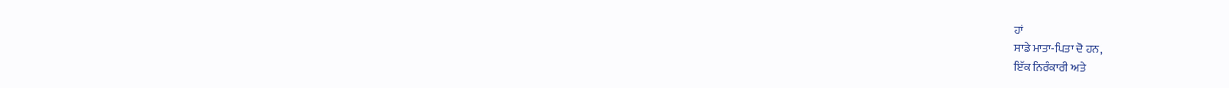ਹਾਂ
ਸਾਡੇ ਮਾਤਾ-ਪਿਤਾ ਦੋ ਹਨ,
ਇੱਕ ਨਿਰੰਕਾਰੀ ਅਤੇ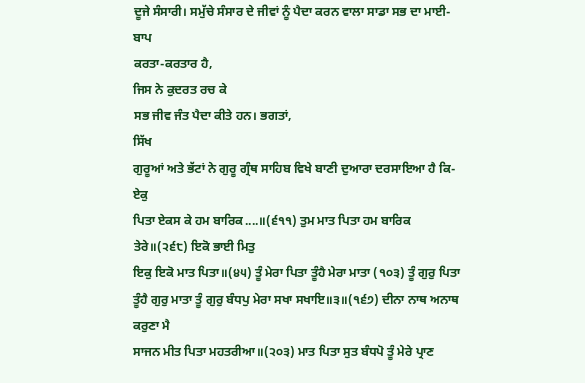ਦੂਜੇ ਸੰਸਾਰੀ। ਸਮੁੱਚੇ ਸੰਸਾਰ ਦੇ ਜੀਵਾਂ ਨੂੰ ਪੈਦਾ ਕਰਨ ਵਾਲਾ ਸਾਡਾ ਸਭ ਦਾ ਮਾਈ-ਬਾਪ
ਕਰਤਾ-ਕਰਤਾਰ ਹੈ,
ਜਿਸ ਨੇ ਕੁਦਰਤ ਰਚ ਕੇ
ਸਭ ਜੀਵ ਜੰਤ ਪੈਦਾ ਕੀਤੇ ਹਨ। ਭਗਤਾਂ,
ਸਿੱਖ
ਗੁਰੂਆਂ ਅਤੇ ਭੱਟਾਂ ਨੇ ਗੁਰੂ ਗ੍ਰੰਥ ਸਾਹਿਬ ਵਿਖੇ ਬਾਣੀ ਦੁਆਰਾ ਦਰਸਾਇਆ ਹੈ ਕਿ-ਏਕੁ
ਪਿਤਾ ਏਕਸ ਕੇ ਹਮ ਬਾਰਿਕ....॥(੬੧੧) ਤੁਮ ਮਾਤ ਪਿਤਾ ਹਮ ਬਾਰਿਕ ਤੇਰੇ॥(੨੬੮) ਇਕੋ ਭਾਈ ਮਿਤੁ
ਇਕੁ ਇਕੋ ਮਾਤ ਪਿਤਾ॥(੪੫) ਤੂੰ ਮੇਰਾ ਪਿਤਾ ਤੂੰਹੈ ਮੇਰਾ ਮਾਤਾ (੧੦੩) ਤੂੰ ਗੁਰੁ ਪਿਤਾ
ਤੂੰਹੈ ਗੁਰੁ ਮਾਤਾ ਤੂੰ ਗੁਰੁ ਬੰਧਪੁ ਮੇਰਾ ਸਖਾ ਸਖਾਇ॥੩॥(੧੬੭) ਦੀਨਾ ਨਾਥ ਅਨਾਥ ਕਰੁਣਾ ਮੈ
ਸਾਜਨ ਮੀਤ ਪਿਤਾ ਮਹਤਰੀਆ॥(੨੦੩) ਮਾਤ ਪਿਤਾ ਸੁਤ ਬੰਧਪੋ ਤੂੰ ਮੇਰੇ ਪ੍ਰਾਣ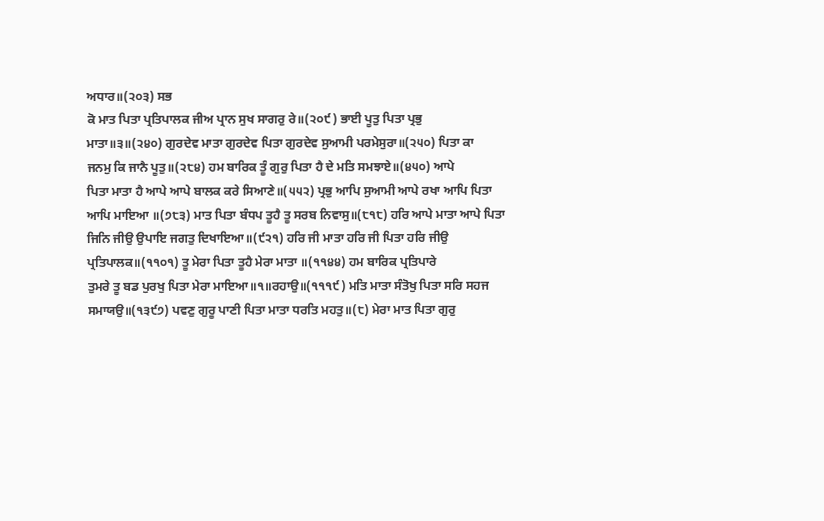ਅਧਾਰ॥(੨੦੩) ਸਭ
ਕੋ ਮਾਤ ਪਿਤਾ ਪ੍ਰਤਿਪਾਲਕ ਜੀਅ ਪ੍ਰਾਨ ਸੁਖ ਸਾਗਰੁ ਰੇ॥(੨੦੯) ਭਾਈ ਪੂਤੁ ਪਿਤਾ ਪ੍ਰਭੁ
ਮਾਤਾ॥੩॥(੨੪੦) ਗੁਰਦੇਵ ਮਾਤਾ ਗੁਰਦੇਵ ਪਿਤਾ ਗੁਰਦੇਵ ਸੁਆਮੀ ਪਰਮੇਸੁਰਾ॥(੨੫੦) ਪਿਤਾ ਕਾ
ਜਨਮੁ ਕਿ ਜਾਨੈ ਪੂਤੁ॥(੨੮੪) ਹਮ ਬਾਰਿਕ ਤੂੰ ਗੁਰੁ ਪਿਤਾ ਹੈ ਦੇ ਮਤਿ ਸਮਝਾਏ॥(੪੫੦) ਆਪੇ
ਪਿਤਾ ਮਾਤਾ ਹੈ ਆਪੇ ਆਪੇ ਬਾਲਕ ਕਰੇ ਸਿਆਣੇ॥(੫੫੨) ਪ੍ਰਭੁ ਆਪਿ ਸੁਆਮੀ ਆਪੇ ਰਖਾ ਆਪਿ ਪਿਤਾ
ਆਪਿ ਮਾਇਆ ॥(੭੮੩) ਮਾਤ ਪਿਤਾ ਬੰਧਪ ਤੂਹੈ ਤੂ ਸਰਬ ਨਿਵਾਸੁ॥(੮੧੮) ਹਰਿ ਆਪੇ ਮਾਤਾ ਆਪੇ ਪਿਤਾ
ਜਿਨਿ ਜੀਉ ਉਪਾਇ ਜਗਤੁ ਦਿਖਾਇਆ॥(੯੨੧) ਹਰਿ ਜੀ ਮਾਤਾ ਹਰਿ ਜੀ ਪਿਤਾ ਹਰਿ ਜੀਉ
ਪ੍ਰਤਿਪਾਲਕ॥(੧੧੦੧) ਤੂ ਮੇਰਾ ਪਿਤਾ ਤੂਹੈ ਮੇਰਾ ਮਾਤਾ ॥(੧੧੪੪) ਹਮ ਬਾਰਿਕ ਪ੍ਰਤਿਪਾਰੇ
ਤੁਮਰੇ ਤੂ ਬਡ ਪੁਰਖੁ ਪਿਤਾ ਮੇਰਾ ਮਾਇਆ॥੧॥ਰਹਾਉ॥(੧੧੧੯) ਮਤਿ ਮਾਤਾ ਸੰਤੋਖੁ ਪਿਤਾ ਸਰਿ ਸਹਜ
ਸਮਾਯਉ॥(੧੩੯੭) ਪਵਣੁ ਗੁਰੂ ਪਾਣੀ ਪਿਤਾ ਮਾਤਾ ਧਰਤਿ ਮਹਤੁ॥(੮) ਮੇਰਾ ਮਾਤ ਪਿਤਾ ਗੁਰੁ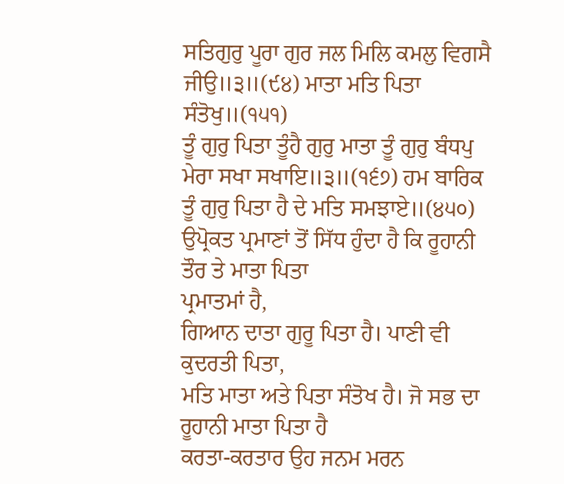ਸਤਿਗੁਰੁ ਪੂਰਾ ਗੁਰ ਜਲ ਮਿਲਿ ਕਮਲੁ ਵਿਗਸੈ ਜੀਉ॥੩॥(੯੪) ਮਾਤਾ ਮਤਿ ਪਿਤਾ ਸੰਤੋਖੁ॥(੧੫੧)
ਤੂੰ ਗੁਰੁ ਪਿਤਾ ਤੂੰਹੈ ਗੁਰੁ ਮਾਤਾ ਤੂੰ ਗੁਰੁ ਬੰਧਪੁ ਮੇਰਾ ਸਖਾ ਸਖਾਇ॥੩॥(੧੬੭) ਹਮ ਬਾਰਿਕ
ਤੂੰ ਗੁਰੁ ਪਿਤਾ ਹੈ ਦੇ ਮਤਿ ਸਮਝਾਏ॥(੪੫੦)
ਉਪ੍ਰੋਕਤ ਪ੍ਰਮਾਣਾਂ ਤੋਂ ਸਿੱਧ ਹੁੰਦਾ ਹੈ ਕਿ ਰੂਹਾਨੀ ਤੌਰ ਤੇ ਮਾਤਾ ਪਿਤਾ
ਪ੍ਰਮਾਤਮਾਂ ਹੈ,
ਗਿਆਨ ਦਾਤਾ ਗੁਰੂ ਪਿਤਾ ਹੈ। ਪਾਣੀ ਵੀ ਕੁਦਰਤੀ ਪਿਤਾ,
ਮਤਿ ਮਾਤਾ ਅਤੇ ਪਿਤਾ ਸੰਤੋਖ ਹੈ। ਜੋ ਸਭ ਦਾ ਰੂਹਾਨੀ ਮਾਤਾ ਪਿਤਾ ਹੈ
ਕਰਤਾ-ਕਰਤਾਰ ਉਹ ਜਨਮ ਮਰਨ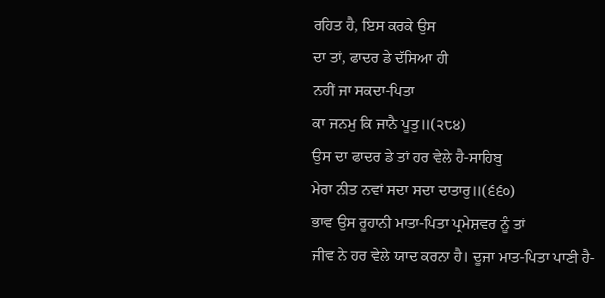ਰਹਿਤ ਹੈ, ਇਸ ਕਰਕੇ ਉਸ
ਦਾ ਤਾਂ, ਫਾਦਰ ਡੇ ਦੱਸਿਆ ਹੀ
ਨਹੀਂ ਜਾ ਸਕਦਾ-ਪਿਤਾ
ਕਾ ਜਨਮੁ ਕਿ ਜਾਨੈ ਪੂਤੁ॥(੨੮੪)
ਉਸ ਦਾ ਫਾਦਰ ਡੇ ਤਾਂ ਹਰ ਵੇਲੇ ਹੈ-ਸਾਹਿਬੁ
ਮੇਰਾ ਨੀਤ ਨਵਾਂ ਸਦਾ ਸਦਾ ਦਾਤਾਰੁ॥(੬੬੦)
ਭਾਵ ਉਸ ਰੂਹਾਨੀ ਮਾਤਾ-ਪਿਤਾ ਪ੍ਰਮੇਸ਼ਵਰ ਨੂੰ ਤਾਂ
ਜੀਵ ਨੇ ਹਰ ਵੇਲੇ ਯਾਦ ਕਰਨਾ ਹੈ। ਦੂਜਾ ਮਾਤ-ਪਿਤਾ ਪਾਣੀ ਹੈ-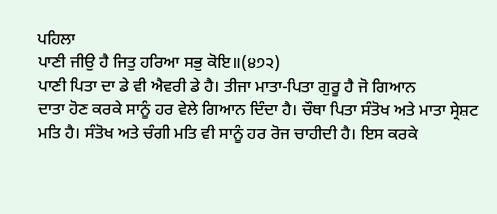ਪਹਿਲਾ
ਪਾਣੀ ਜੀਉ ਹੈ ਜਿਤੁ ਹਰਿਆ ਸਭੁ ਕੋਇ॥(੪੭੨)
ਪਾਣੀ ਪਿਤਾ ਦਾ ਡੇ ਵੀ ਐਵਰੀ ਡੇ ਹੈ। ਤੀਜਾ ਮਾਤਾ-ਪਿਤਾ ਗੁਰੂ ਹੈ ਜੋ ਗਿਆਨ
ਦਾਤਾ ਹੋਣ ਕਰਕੇ ਸਾਨੂੰ ਹਰ ਵੇਲੇ ਗਿਆਨ ਦਿੰਦਾ ਹੈ। ਚੌਥਾ ਪਿਤਾ ਸੰਤੋਖ ਅਤੇ ਮਾਤਾ ਸ੍ਰੇਸ਼ਟ
ਮਤਿ ਹੈ। ਸੰਤੋਖ ਅਤੇ ਚੰਗੀ ਮਤਿ ਵੀ ਸਾਨੂੰ ਹਰ ਰੋਜ ਚਾਹੀਦੀ ਹੈ। ਇਸ ਕਰਕੇ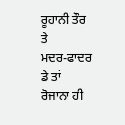ਰੂਹਾਨੀ ਤੌਰ ਤੇ
ਮਦਰ-ਫਾਦਰ ਡੇ ਤਾਂ ਰੋਜਾਨਾ ਹੀ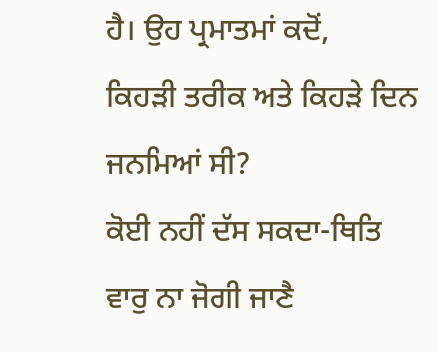ਹੈ। ਉਹ ਪ੍ਰਮਾਤਮਾਂ ਕਦੋਂ,
ਕਿਹੜੀ ਤਰੀਕ ਅਤੇ ਕਿਹੜੇ ਦਿਨ ਜਨਮਿਆਂ ਸੀ?
ਕੋਈ ਨਹੀਂ ਦੱਸ ਸਕਦਾ-ਥਿਤਿ
ਵਾਰੁ ਨਾ ਜੋਗੀ ਜਾਣੈ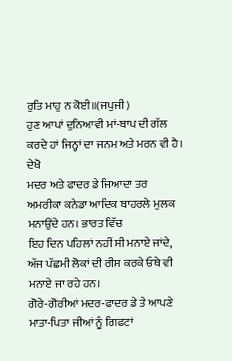ਰੁਤਿ ਮਾਹੁ ਨ ਕੋਈ॥(ਜਪੁਜੀ)
ਹੁਣ ਆਪਾਂ ਦੁਨਿਆਵੀ ਮਾਂ-ਬਾਪ ਦੀ ਗੱਲ ਕਰਦੇ ਹਾਂ ਜਿਨ੍ਹਾਂ ਦਾ ਜਨਮ ਅਤੇ ਮਰਨ ਵੀ ਹੈ। ਦੇਖੋ
ਮਦਰ ਅਤੇ ਫਾਦਰ ਡੇ ਜਿਆਦਾ ਤਰ ਅਮਰੀਕਾ ਕਨੇਡਾ ਆਦਿਕ ਬਾਹਰਲੇ ਮੁਲਕ ਮਨਾਉਂਦੇ ਹਨ। ਭਾਰਤ ਵਿੱਚ
ਇਹ ਦਿਨ ਪਹਿਲਾਂ ਨਹੀਂ ਸੀ ਮਨਾਏ ਜਾਂਦੇ,
ਅੱਜ ਪੱਛਮੀ ਲੋਕਾਂ ਦੀ ਰੀਸ ਕਰਕੇ ਓਥੇ ਵੀ ਮਨਾਏ ਜਾ ਰਹੇ ਹਨ।
ਗੋਰੇ-ਗੋਰੀਆਂ ਮਦਰ-ਫਾਦਰ ਡੇ ਤੇ ਆਪਣੇ ਮਾਤਾ-ਪਿਤਾ ਜੀਆਂ ਨੂੰ ਗਿਫਟਾਂ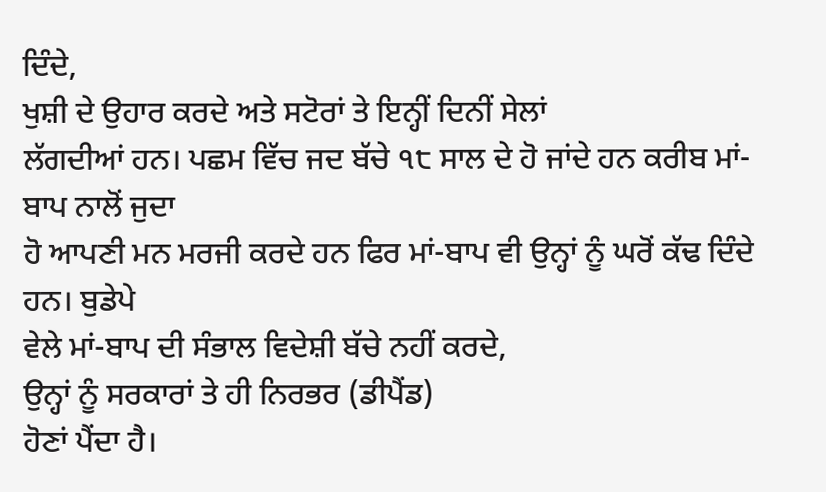ਦਿੰਦੇ,
ਖੁਸ਼ੀ ਦੇ ਉਹਾਰ ਕਰਦੇ ਅਤੇ ਸਟੋਰਾਂ ਤੇ ਇਨ੍ਹੀਂ ਦਿਨੀਂ ਸੇਲਾਂ
ਲੱਗਦੀਆਂ ਹਨ। ਪਛਮ ਵਿੱਚ ਜਦ ਬੱਚੇ ੧੮ ਸਾਲ ਦੇ ਹੋ ਜਾਂਦੇ ਹਨ ਕਰੀਬ ਮਾਂ-ਬਾਪ ਨਾਲੋਂ ਜੁਦਾ
ਹੋ ਆਪਣੀ ਮਨ ਮਰਜੀ ਕਰਦੇ ਹਨ ਫਿਰ ਮਾਂ-ਬਾਪ ਵੀ ਉਨ੍ਹਾਂ ਨੂੰ ਘਰੋਂ ਕੱਢ ਦਿੰਦੇ ਹਨ। ਬੁਡੇਪੇ
ਵੇਲੇ ਮਾਂ-ਬਾਪ ਦੀ ਸੰਭਾਲ ਵਿਦੇਸ਼ੀ ਬੱਚੇ ਨਹੀਂ ਕਰਦੇ,
ਉਨ੍ਹਾਂ ਨੂੰ ਸਰਕਾਰਾਂ ਤੇ ਹੀ ਨਿਰਭਰ (ਡੀਪੈਂਡ)
ਹੋਣਾਂ ਪੈਂਦਾ ਹੈ।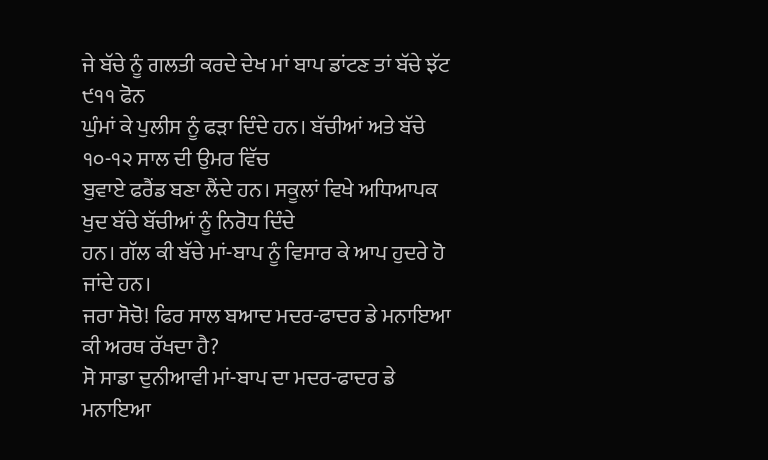ਜੇ ਬੱਚੇ ਨੂੰ ਗਲਤੀ ਕਰਦੇ ਦੇਖ ਮਾਂ ਬਾਪ ਡਾਂਟਣ ਤਾਂ ਬੱਚੇ ਝੱਟ ੯੧੧ ਫੋਨ
ਘੁੰਮਾਂ ਕੇ ਪੁਲੀਸ ਨੂੰ ਫੜਾ ਦਿੰਦੇ ਹਨ। ਬੱਚੀਆਂ ਅਤੇ ਬੱਚੇ ੧੦-੧੨ ਸਾਲ ਦੀ ਉਮਰ ਵਿੱਚ
ਬੁਵਾਏ ਫਰੈਂਡ ਬਣਾ ਲੈਂਦੇ ਹਨ। ਸਕੂਲਾਂ ਵਿਖੇ ਅਧਿਆਪਕ ਖੁਦ ਬੱਚੇ ਬੱਚੀਆਂ ਨੂੰ ਨਿਰੋਧ ਦਿੰਦੇ
ਹਨ। ਗੱਲ ਕੀ ਬੱਚੇ ਮਾਂ-ਬਾਪ ਨੂੰ ਵਿਸਾਰ ਕੇ ਆਪ ਹੁਦਰੇ ਹੋ ਜਾਂਦੇ ਹਨ।
ਜਰਾ ਸੋਚੋ! ਫਿਰ ਸਾਲ ਬਆਦ ਮਦਰ-ਫਾਦਰ ਡੇ ਮਨਾਇਆ ਕੀ ਅਰਥ ਰੱਖਦਾ ਹੈ?
ਸੋ ਸਾਡਾ ਦੁਨੀਆਵੀ ਮਾਂ-ਬਾਪ ਦਾ ਮਦਰ-ਫਾਦਰ ਡੇ ਮਨਾਇਆ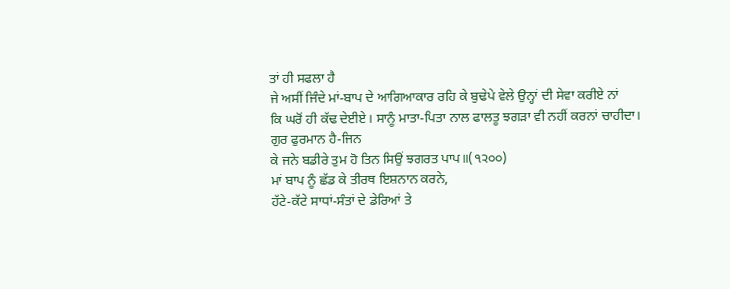ਤਾਂ ਹੀ ਸਫਲਾ ਹੈ
ਜੇ ਅਸੀਂ ਜਿੰਦੇ ਮਾਂ-ਬਾਪ ਦੇ ਆਗਿਆਕਾਰ ਰਹਿ ਕੇ ਬੁਢੇਪੇ ਵੇਲੇ ਉਨ੍ਹਾਂ ਦੀ ਸੇਵਾ ਕਰੀਏ ਨਾਂ
ਕਿ ਘਰੋਂ ਹੀ ਕੱਢ ਦੇਈਏ। ਸਾਨੂੰ ਮਾਤਾ-ਪਿਤਾ ਨਾਲ ਫਾਲਤੂ ਝਗੜਾ ਵੀ ਨਹੀਂ ਕਰਨਾਂ ਚਾਹੀਦਾ।
ਗੁਰ ਫੁਰਮਾਨ ਹੈ-ਜਿਨ
ਕੇ ਜਨੇ ਬਡੀਰੇ ਤੁਮ ਹੋ ਤਿਨ ਸਿਉਂ ਝਗਰਤ ਪਾਪ॥(੧੨੦੦)
ਮਾਂ ਬਾਪ ਨੂੰ ਛੱਡ ਕੇ ਤੀਰਥ ਇਸ਼ਨਾਨ ਕਰਨੇ,
ਹੱਟੇ-ਕੱਟੇ ਸਾਧਾਂ-ਸੰਤਾਂ ਦੇ ਡੇਰਿਆਂ ਤੇ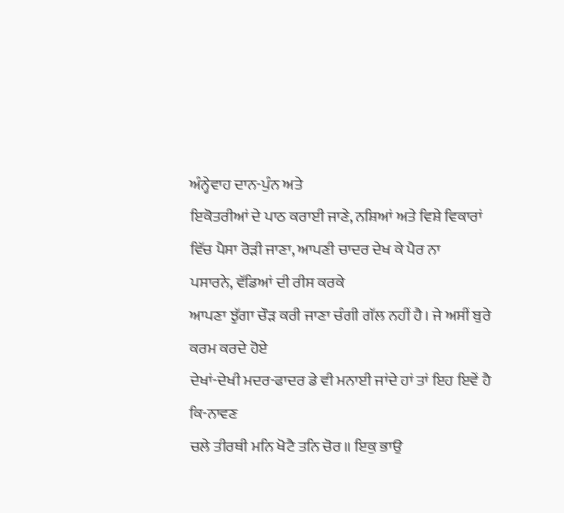ਅੰਨ੍ਹੇਵਾਹ ਦਾਨ-ਪੁੰਨ ਅਤੇ
ਇਕੋਤਰੀਆਂ ਦੇ ਪਾਠ ਕਰਾਈ ਜਾਣੇ, ਨਸ਼ਿਆਂ ਅਤੇ ਵਿਸ਼ੇ ਵਿਕਾਰਾਂ
ਵਿੱਚ ਪੈਸਾ ਰੋੜੀ ਜਾਣਾ, ਆਪਣੀ ਚਾਦਰ ਦੇਖ ਕੇ ਪੈਰ ਨਾ
ਪਸਾਰਨੇ, ਵੱਡਿਆਂ ਦੀ ਰੀਸ ਕਰਕੇ
ਆਪਣਾ ਝੁੱਗਾ ਚੌੜ ਕਰੀ ਜਾਣਾ ਚੰਗੀ ਗੱਲ ਨਹੀਂ ਹੈ। ਜੇ ਅਸੀਂ ਬੁਰੇ ਕਰਮ ਕਰਦੇ ਹੋਏ
ਦੇਖਾਂ-ਦੇਖੀ ਮਦਰ-ਫਾਦਰ ਡੇ ਵੀ ਮਨਾਈ ਜਾਂਦੇ ਹਾਂ ਤਾਂ ਇਹ ਇਵੇਂ ਹੈ ਕਿ-ਨਾਵਣ
ਚਲੇ ਤੀਰਥੀ ਮਨਿ ਖੋਟੈ ਤਨਿ ਚੋਰ॥ ਇਕੁ ਭਾਉ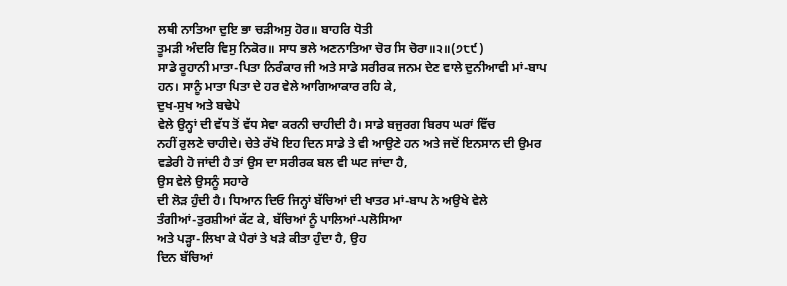ਲਥੀ ਨਾਤਿਆ ਦੁਇ ਭਾ ਚੜੀਅਸੁ ਹੋਰ॥ ਬਾਹਰਿ ਧੋਤੀ
ਤੂਮੜੀ ਅੰਦਰਿ ਵਿਸੁ ਨਿਕੋਰ॥ ਸਾਧ ਭਲੇ ਅਣਨਾਤਿਆ ਚੋਰ ਸਿ ਚੋਰਾ॥੨॥(੭੮੯)
ਸਾਡੇ ਰੂਹਾਨੀ ਮਾਤਾ-ਪਿਤਾ ਨਿਰੰਕਾਰ ਜੀ ਅਤੇ ਸਾਡੇ ਸਰੀਰਕ ਜਨਮ ਦੇਣ ਵਾਲੇ ਦੁਨੀਆਵੀ ਮਾਂ-ਬਾਪ
ਹਨ। ਸਾਨੂੰ ਮਾਤਾ ਪਿਤਾ ਦੇ ਹਰ ਵੇਲੇ ਆਗਿਆਕਾਰ ਰਹਿ ਕੇ,
ਦੁਖ-ਸੁਖ ਅਤੇ ਬਢੇਪੇ
ਵੇਲੇ ਉਨ੍ਹਾਂ ਦੀ ਵੱਧ ਤੋਂ ਵੱਧ ਸੇਵਾ ਕਰਨੀ ਚਾਹੀਦੀ ਹੈ। ਸਾਡੇ ਬਜੁਰਗ ਬਿਰਧ ਘਰਾਂ ਵਿੱਚ
ਨਹੀਂ ਰੁਲਣੇ ਚਾਹੀਦੇ। ਚੇਤੇ ਰੱਖੋ ਇਹ ਦਿਨ ਸਾਡੇ ਤੇ ਵੀ ਆਉਣੇ ਹਨ ਅਤੇ ਜਦੋਂ ਇਨਸਾਨ ਦੀ ਉਮਰ
ਵਡੇਰੀ ਹੋ ਜਾਂਦੀ ਹੈ ਤਾਂ ਉਸ ਦਾ ਸਰੀਰਕ ਬਲ ਵੀ ਘਟ ਜਾਂਦਾ ਹੈ,
ਉਸ ਵੇਲੇ ਉਸਨੂੰ ਸਹਾਰੇ
ਦੀ ਲੋੜ ਹੁੰਦੀ ਹੈ। ਧਿਆਨ ਦਿਓ ਜਿਨ੍ਹਾਂ ਬੱਚਿਆਂ ਦੀ ਖਾਤਰ ਮਾਂ-ਬਾਪ ਨੇ ਅਉਖੇ ਵੇਲੇ
ਤੰਗੀਆਂ-ਤੁਰਸ਼ੀਆਂ ਕੱਟ ਕੇ, ਬੱਚਿਆਂ ਨੂੰ ਪਾਲਿਆਂ-ਪਲੋਸਿਆ
ਅਤੇ ਪੜ੍ਹਾ-ਲਿਖਾ ਕੇ ਪੈਰਾਂ ਤੇ ਖੜੇ ਕੀਤਾ ਹੁੰਦਾ ਹੈ, ਉਹ
ਦਿਨ ਬੱਚਿਆਂ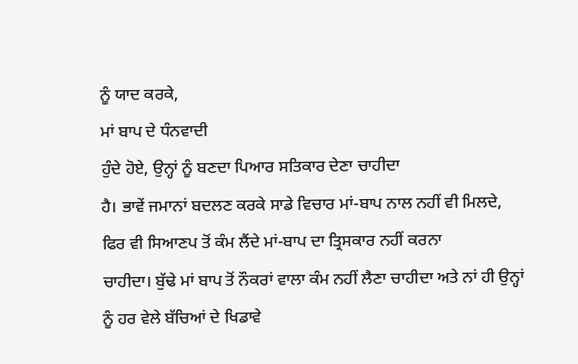ਨੂੰ ਯਾਦ ਕਰਕੇ,
ਮਾਂ ਬਾਪ ਦੇ ਧੰਨਵਾਦੀ
ਹੁੰਦੇ ਹੋਏ, ਉਨ੍ਹਾਂ ਨੂੰ ਬਣਦਾ ਪਿਆਰ ਸਤਿਕਾਰ ਦੇਣਾ ਚਾਹੀਦਾ
ਹੈ। ਭਾਵੇਂ ਜਮਾਨਾਂ ਬਦਲਣ ਕਰਕੇ ਸਾਡੇ ਵਿਚਾਰ ਮਾਂ-ਬਾਪ ਨਾਲ ਨਹੀਂ ਵੀ ਮਿਲਦੇ,
ਫਿਰ ਵੀ ਸਿਆਣਪ ਤੋਂ ਕੰਮ ਲੈਂਦੇ ਮਾਂ-ਬਾਪ ਦਾ ਤ੍ਰਿਸਕਾਰ ਨਹੀਂ ਕਰਨਾ
ਚਾਹੀਦਾ। ਬੁੱਢੇ ਮਾਂ ਬਾਪ ਤੋਂ ਨੌਕਰਾਂ ਵਾਲਾ ਕੰਮ ਨਹੀਂ ਲੈਣਾ ਚਾਹੀਦਾ ਅਤੇ ਨਾਂ ਹੀ ਉਨ੍ਹਾਂ
ਨੂੰ ਹਰ ਵੇਲੇ ਬੱਚਿਆਂ ਦੇ ਖਿਡਾਵੇ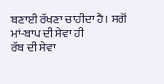ਬਣਾਈ ਰੱਖਣਾ ਚਾਹੀਦਾ ਹੈ। ਸਗੋਂ ਮਾਂ-ਬਾਪ ਦੀ ਸੇਵਾ ਹੀ
ਰੱਬ ਦੀ ਸੇਵਾ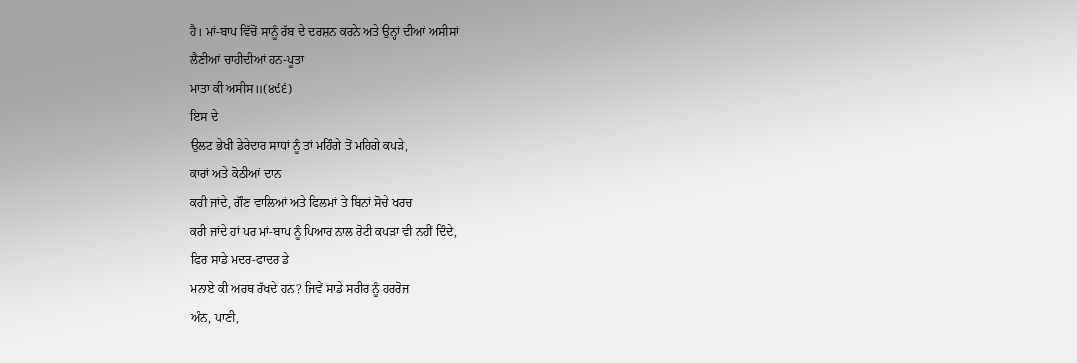ਹੈ। ਮਾਂ-ਬਾਪ ਵਿੱਚੋਂ ਸਾਨੂੰ ਰੱਬ ਦੇ ਦਰਸ਼ਨ ਕਰਨੇ ਅਤੇ ਉਨ੍ਹਾਂ ਦੀਆਂ ਅਸੀਸਾਂ
ਲੈਣੀਆਂ ਚਾਹੀਦੀਆਂ ਹਨ-ਪੂਤਾ
ਮਾਤਾ ਕੀ ਅਸੀਸ॥(੪੯੬)
ਇਸ ਦੇ
ਉਲਟ ਭੇਖੀ ਡੇਰੇਦਾਰ ਸਾਧਾਂ ਨੂੰ ਤਾਂ ਮਹਿੰਗੇ ਤੋਂ ਮਹਿਗੇ ਕਪੜੇ,
ਕਾਰਾਂ ਅਤੇ ਕੋਠੀਆਂ ਦਾਨ
ਕਰੀ ਜਾਂਦੇ, ਗੌਣ ਵਾਲਿਆਂ ਅਤੇ ਫਿਲਮਾਂ ਤੇ ਬਿਨਾਂ ਸੋਚੇ ਖਰਚ
ਕਰੀ ਜਾਂਦੇ ਹਾਂ ਪਰ ਮਾਂ-ਬਾਪ ਨੂੰ ਪਿਆਰ ਨਾਲ ਰੋਟੀ ਕਪੜਾ ਵੀ ਨਹੀਂ ਦਿੰਦੇ,
ਫਿਰ ਸਾਡੇ ਮਦਰ-ਫਾਦਰ ਡੇ
ਮਨਾਏ ਕੀ ਅਰਥ ਰੱਖਦੇ ਹਨ? ਜਿਵੇਂ ਸਾਡੇ ਸਰੀਰ ਨੂੰ ਹਰਰੋਜ
ਅੰਨ, ਪਾਣੀ,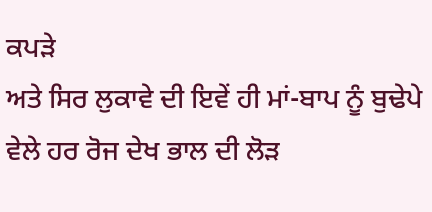ਕਪੜੇ
ਅਤੇ ਸਿਰ ਲੁਕਾਵੇ ਦੀ ਇਵੇਂ ਹੀ ਮਾਂ-ਬਾਪ ਨੂੰ ਬੁਢੇਪੇ ਵੇਲੇ ਹਰ ਰੋਜ ਦੇਖ ਭਾਲ ਦੀ ਲੋੜ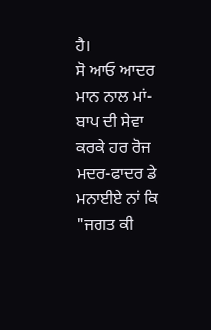ਹੈ।
ਸੋ ਆਓ ਆਦਰ ਮਾਨ ਨਾਲ ਮਾਂ-ਬਾਪ ਦੀ ਸੇਵਾ ਕਰਕੇ ਹਰ ਰੋਜ ਮਦਰ-ਫਾਦਰ ਡੇ ਮਨਾਈਏ ਨਾਂ ਕਿ
"ਜਗਤ ਕੀ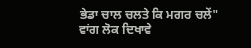ਭੇਡਾ ਚਾਲ ਚਲਤੇ ਕਿ ਮਗਰ ਚਲੇਂ"
ਵਾਂਗ ਲੋਕ ਦਿਖਾਵੇ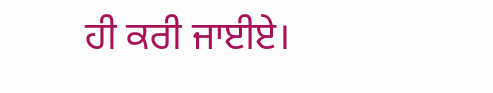ਹੀ ਕਰੀ ਜਾਈਏ।